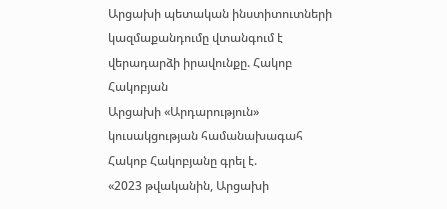Արցախի պետական ինստիտուտների կազմաքանդումը վտանգում է վերադարձի իրավունքը. Հակոբ Հակոբյան
Արցախի «Արդարություն» կուսակցության համանախագահ Հակոբ Հակոբյանը գրել է.
«2023 թվականին, Արցախի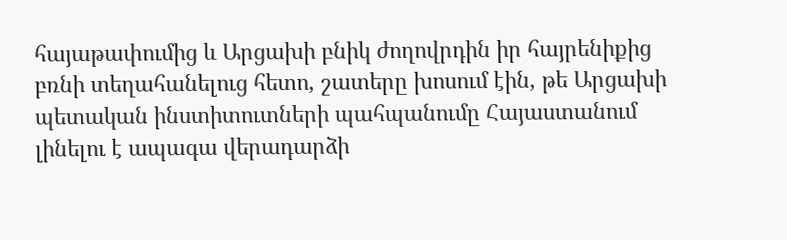հայաթափումից և Արցախի բնիկ ժողովրդին իր հայրենիքից բռնի տեղահանելուց հետո, շատերը խոսում էին, թե Արցախի պետական ինստիտուտների պահպանումը Հայաստանում լինելու է ապագա վերադարձի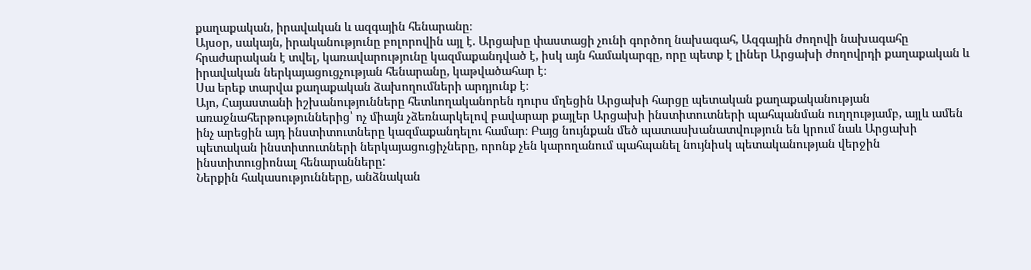քաղաքական, իրավական և ազգային հենարանը։
Այսօր, սակայն, իրականությունը բոլորովին այլ է. Արցախը փաստացի չունի գործող նախագահ, Ազգային ժողովի նախագահը հրաժարական է տվել, կառավարությունը կազմաքանդված է, իսկ այն համակարգը, որը պետք է լիներ Արցախի ժողովրդի քաղաքական և իրավական ներկայացուցչության հենարանը, կաթվածահար է։
Սա երեք տարվա քաղաքական ձախողումների արդյունք է։
Այո, Հայաստանի իշխանությունները հետևողականորեն դուրս մղեցին Արցախի հարցը պետական քաղաքականության առաջնահերթություններից՝ ոչ միայն չձեռնարկելով բավարար քայլեր Արցախի ինստիտուտների պահպանման ուղղությամբ, այլև ամեն ինչ արեցին այդ ինստիտուտները կազմաքանդելու համար։ Բայց նույնքան մեծ պատասխանատվություն են կրում նաև Արցախի պետական ինստիտուտների ներկայացուցիչները, որոնք չեն կարողանում պահպանել նույնիսկ պետականության վերջին ինստիտուցիոնալ հենարանները:
Ներքին հակասությունները, անձնական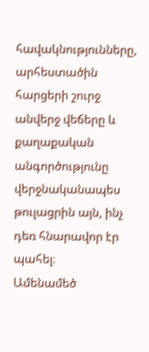հավակնությունները, արհեստածին հարցերի շուրջ անվերջ վեճերը և քաղաքական անգործությունը վերջնականապես թուլացրին այն, ինչ դեռ հնարավոր էր պահել։
Ամենամեծ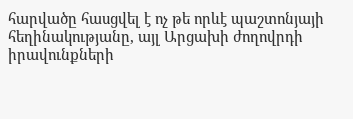հարվածը հասցվել է ոչ թե որևէ պաշտոնյայի հեղինակությանը, այլ Արցախի ժողովրդի իրավունքների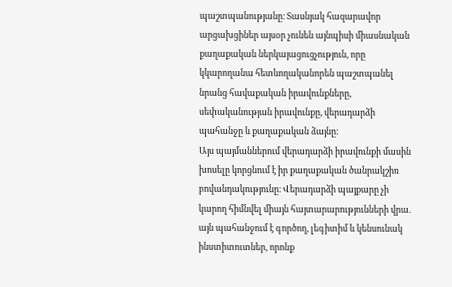պաշտպանությանը։ Տասնյակ հազարավոր արցախցիներ այսօր չունեն այնպիսի միասնական քաղաքական ներկայացուցչություն, որը կկարողանա հետևողականորեն պաշտպանել նրանց հավաքական իրավունքները, սեփականության իրավունքը, վերադարձի պահանջը և քաղաքական ձայնը։
Այս պայմաններում վերադարձի իրավունքի մասին խոսելը կորցնում է իր քաղաքական ծանրակշիռ բովանդակությունը։ Վերադարձի պայքարը չի կարող հիմնվել միայն հայտարարությունների վրա. այն պահանջում է գործող, լեգիտիմ և կենսունակ ինստիտուտներ, որոնք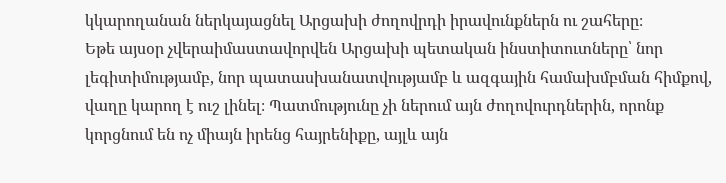կկարողանան ներկայացնել Արցախի ժողովրդի իրավունքներն ու շահերը։
Եթե այսօր չվերաիմաստավորվեն Արցախի պետական ինստիտուտները՝ նոր լեգիտիմությամբ, նոր պատասխանատվությամբ և ազգային համախմբման հիմքով, վաղը կարող է ուշ լինել։ Պատմությունը չի ներում այն ժողովուրդներին, որոնք կորցնում են ոչ միայն իրենց հայրենիքը, այլև այն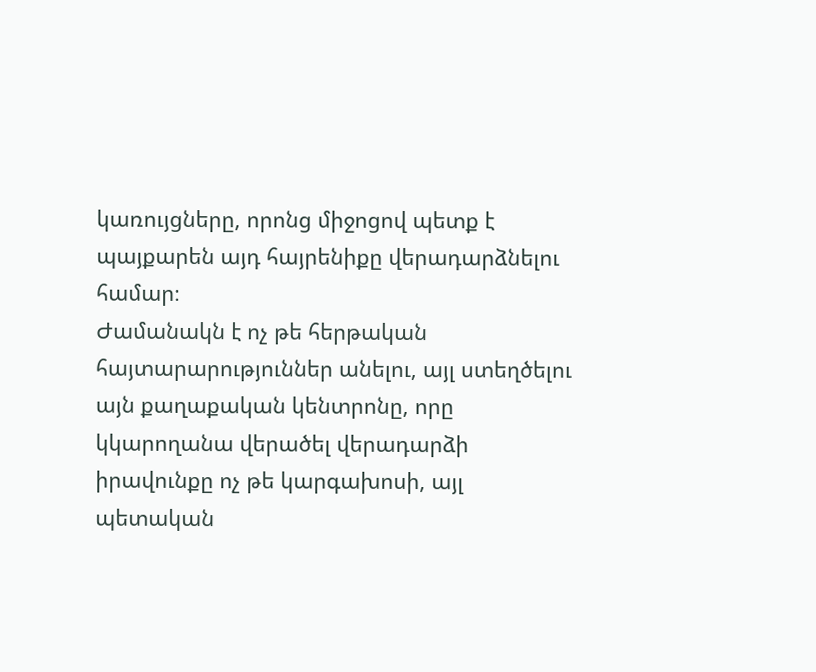կառույցները, որոնց միջոցով պետք է պայքարեն այդ հայրենիքը վերադարձնելու համար։
Ժամանակն է ոչ թե հերթական հայտարարություններ անելու, այլ ստեղծելու այն քաղաքական կենտրոնը, որը կկարողանա վերածել վերադարձի իրավունքը ոչ թե կարգախոսի, այլ պետական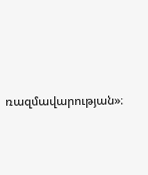ռազմավարության»։